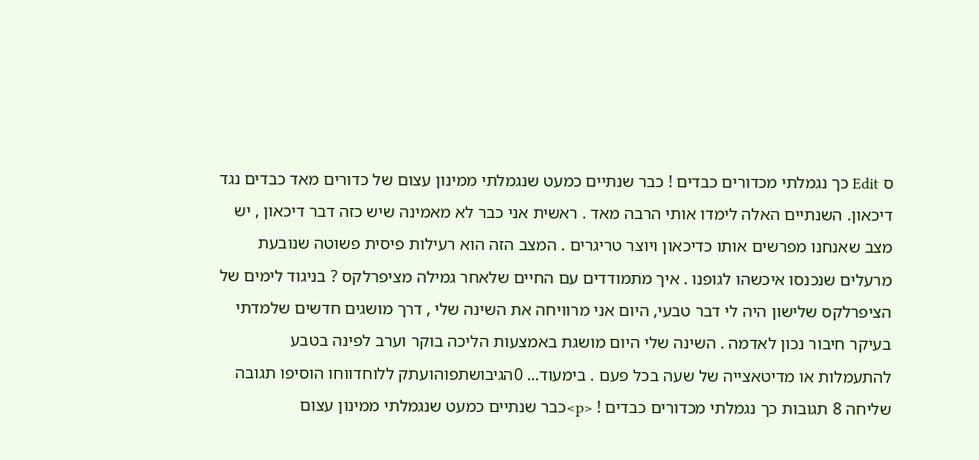ס Edit כך נגמלתי מכדורים כבדים ! כבר שנתיים כמעט שנגמלתי ממינון עצום של כדורים מאד כבדים נגד דיכאון. השנתיים האלה לימדו אותי הרבה מאד . ראשית אני כבר לא מאמינה שיש כזה דבר דיכאון , יש מצב שאנחנו מפרשים אותו כדיכאון ויוצר טריגרים . המצב הזה הוא רעילות פיסית פשוטה שנובעת מרעלים שנכנסו איכשהו לגופנו . איך מתמודדים עם החיים שלאחר גמילה מציפרלקס ? בניגוד לימים של הציפרלקס שלישון היה לי דבר טבעי, היום אני מרוויחה את השינה שלי , דרך מושגים חדשים שלמדתי בעיקר חיבור נכון לאדמה . השינה שלי היום מושגת באמצעות הליכה בוקר וערב לפינה בטבע להתעמלות או מדיטאצייה של שעה בכל פעם . בימעוד... 0הגיבושתפוהועתק ללוחדווחו הוסיפו תגובה שליחה 8 תגובות כך נגמלתי מכדורים כבדים ! <p>כבר שנתיים כמעט שנגמלתי ממינון עצום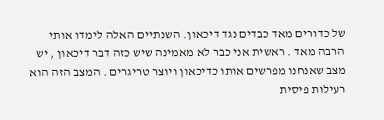של כדורים מאד כבדים נגד דיכאון. השנתיים האלה לימדו אותי הרבה מאד . ראשית אני כבר לא מאמינה שיש כזה דבר דיכאון , יש מצב שאנחנו מפרשים אותו כדיכאון ויוצר טריגרים . המצב הזה הוא רעילות פיסית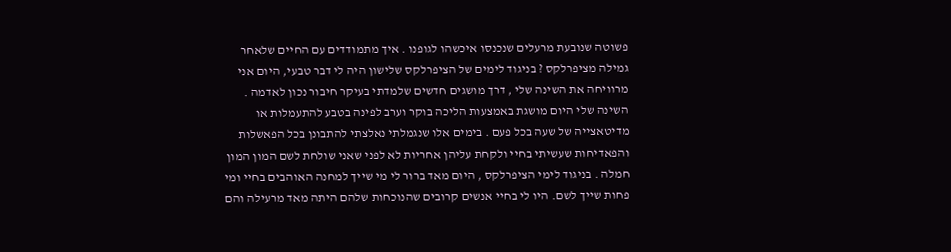פשוטה שנובעת מרעלים שנכנסו איכשהו לגופנו . איך מתמודדים עם החיים שלאחר גמילה מציפרלקס ? בניגוד לימים של הציפרלקס שלישון היה לי דבר טבעי, היום אני מרוויחה את השינה שלי , דרך מושגים חדשים שלמדתי בעיקר חיבור נכון לאדמה . השינה שלי היום מושגת באמצעות הליכה בוקר וערב לפינה בטבע להתעמלות או מדיטאצייה של שעה בכל פעם . בימים אלו שנגמלתי נאלצתי להתבונן בכל הפאשלות והפאדיחות שעשיתי בחיי ולקחת עליהן אחריות לא לפני שאני שולחת לשם המון המון חמלה . בניגוד לימי הציפרלקס , היום מאד ברור לי מי שייך למחנה האוהבים בחיי ומי פחות שייך לשם. היו לי בחיי אנשים קרובים שהנוכחות שלהם היתה מאד מרעילה והם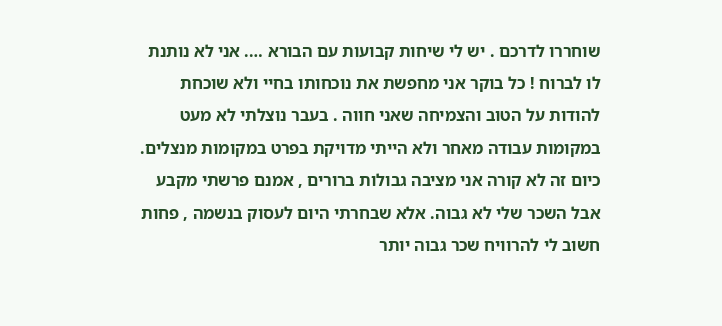שוחררו לדרכם . יש לי שיחות קבועות עם הבורא …. אני לא נותנת לו לברוח ! כל בוקר אני מחפשת את נוכחותו בחיי ולא שוכחת להודות על הטוב והצמיחה שאני חווה . בעבר נוצלתי לא מעט במקומות עבודה מאחר ולא הייתי מדויקת בפרט במקומות מנצלים. כיום זה לא קורה אני מציבה גבולות ברורים , אמנם פרשתי מקבע אבל השכר שלי לא גבוה. אלא שבחרתי היום לעסוק בנשמה , פחות חשוב לי להרוויח שכר גבוה יותר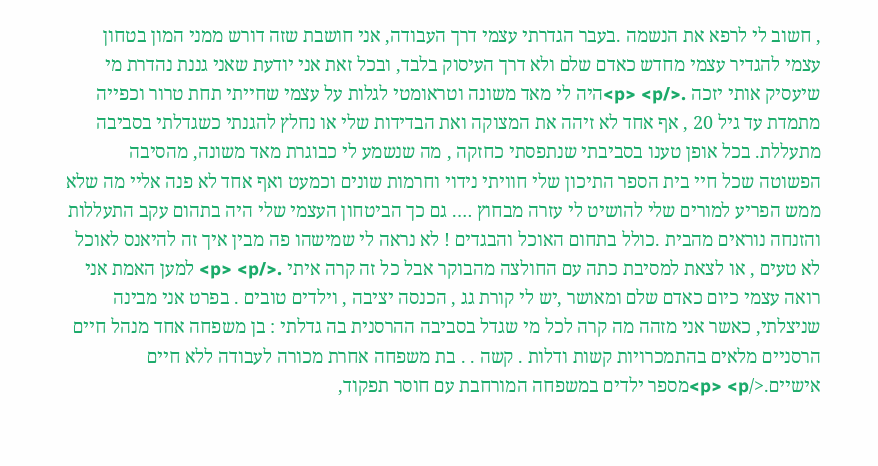, חשוב לי לרפא את הנשמה .בעבר הגדרתי עצמי דרך העבודה, אני חושבת שזה דורש ממני המון בטחון עצמי להגדיר עצמי מחדש כאדם שלם ולא דרך העיסוק בלבד, ובכל זאת אני יודעת שאני גננת נהדרת מי שיעסיק אותי יזכה .</p> <p>היה לי מאד משונה וטראומטי לגלות על עצמי שחייתי תחת טרור וכפייה מתמדת עד גיל 20 , אף אחד לא זיהה את המצוקה ואת הבדידות שלי או נחלץ להגנתי כשגדלתי בסביבה מתעללת. בכל אופן טענו בסביבתי שנתפסתי כחזקה , מה שנשמע לי כבוגרת מאד משונה, מהסיבה הפשוטה שכל חיי בית הספר התיכון שלי חוויתי נידוי וחרמות שונים וכמעט ואף אחד לא פנה אליי מה שלא ממש הפריע למורים שלי להושיט לי עזרה מבחוץ …. גם כך הביטחון העצמי שלי היה בתהום עקב התעללות והזנחה נוראים מהבית .כולל בתחום האוכל והבגדים ! לא נראה לי שמישהו פה מבין איך זה להיאנס לאוכל לא טעים , או לצאת למסיבת כתה עם החולצה מהבוקר אבל כל זה קרה איתי .</p> <p> למען האמת אני רואה עצמי כיום כאדם שלם ומאושר ,יש לי קורת גג , הכנסה יציבה , וילדים טובים . בפרט אני מבינה שניצלתי, כאשר אני מזהה מה קרה לכל מי שגדל בסביבה ההרסנית בה גדלתי : בן משפחה אחד מנהל חיים הרסניים מלאים בהתמכרויות קשות ודלות . קשה . . בת משפחה אחרת מכורה לעבודה ללא חיים אישיים.</p> <p>מספר ילדים במשפחה המורחבת עם חוסר תפקוד,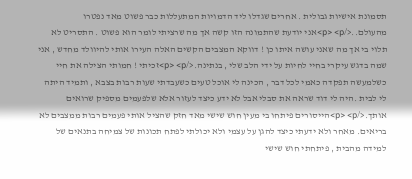תסמונת אישיות גבולית . אחרים שגדלו ליד הדמויות המתעללות כבר פשוט מאד נפטרו מהעולם..</p> <p>אני יודעת שהתמונה הזו קשה אך מה שרציתי לומר הוא פשוט . התסריט לא תלוי בי אך מה שאני עושה איתו כן ! דווקא המצבים הקשים האלה העירו אותי להיוולד מחדש , אני שמה בדגש עיקרי בחיי לחיות על ידי הלב שלי , בנתינה.</p> <p>זכיתי ! חמותי הצילה את חיי כשלמעשה תפקדה כאמי לכל דבר , הכינה לי אוכל טעים כשעבדתי שעות רבות בצבא , ותמיד היתה לי לבית .היה לי דוד שראה את סבלי אבל לא ידע כיצד לעזור אלא שלפעמים מספיק שרואים אותך.</p> <p>הייסורים פיתחו בי מעין חוש שישי מאד חזק שהציל אותי פעמים רבות ממצבים לא בריאים. מאחר ולא ידעתי כיצד להגן על עצמי ולא יכולתי לפתח תכונות של צמיחה בתנאים של למידה מהבית , פיתחתי חוש שישי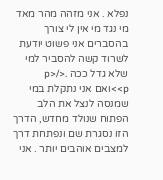נפלא . אני מזהה מהר מאד מי נגד מי אין לי צורך בהסברים אני פשוט יודעת לשרוד קשה להסביר למי שלא גדל ככה .</p> <p>ואם אני נתקלת במי שמנסה לנצל את הלב הפתוח שנולד מחדש, הדרך הזו נסגרת שם ונפתחת דרך למצבים אוהבים יותר . אני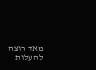מאד רוצה להעלות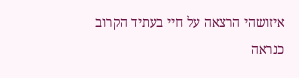איזושהי הרצאה על חיי בעתיד הקרוב כנראה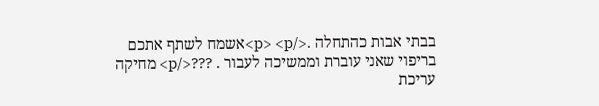בבתי אבות כהתחלה .</p> <p>אשמח לשתף אתכם בריפוי שאני עוברת וממשיכה לעבור . ???</p> מחיקה עריכת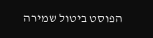הפוסט ביטול שמירה